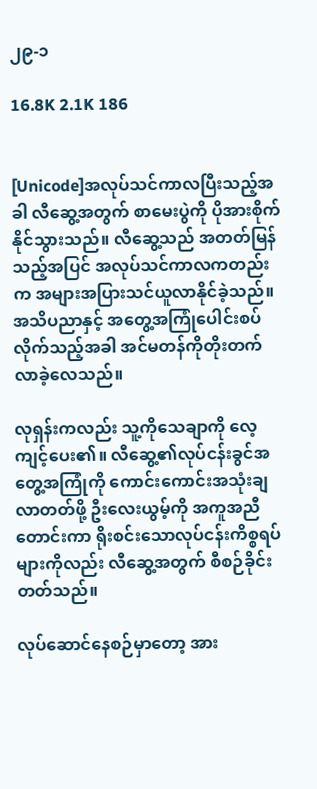၂၉-၁

16.8K 2.1K 186


[Unicode]အလုပ်သင်ကာလပြီးသည့်အခါ လီဆွေ့အတွက် စာမေးပွဲကို ပိုအားစိုက်နိုင်သွားသည်။ လီဆွေ့သည် အတတ်မြန်သည့်အပြင် အလုပ်သင်ကာလကတည်းက အများအပြားသင်ယူလာနိုင်ခဲ့သည်။ အသိပညာနှင့် အတွေ့အကြုံပေါင်းစပ်လိုက်သည့်အခါ အင်မတန်ကိုတိုးတက်လာခဲ့လေသည်။

လုရှန်းကလည်း သူ့ကိုသေချာကို လေ့ကျင့်ပေး၏။ လီဆွေ့၏လုပ်ငန်းခွင်အတွေ့အကြုံကို ကောင်းကောင်းအသုံးချလာတတ်ဖို့ ဦးလေးယွမ့်ကို အကူအညီတောင်းကာ ရိုးစင်းသောလုပ်ငန်းကိစ္စရပ်များကိုလည်း လီဆွေ့အတွက် စီစဉ်ခိုင်းတတ်သည်။

လုပ်ဆောင်နေစဉ်မှာတော့ အား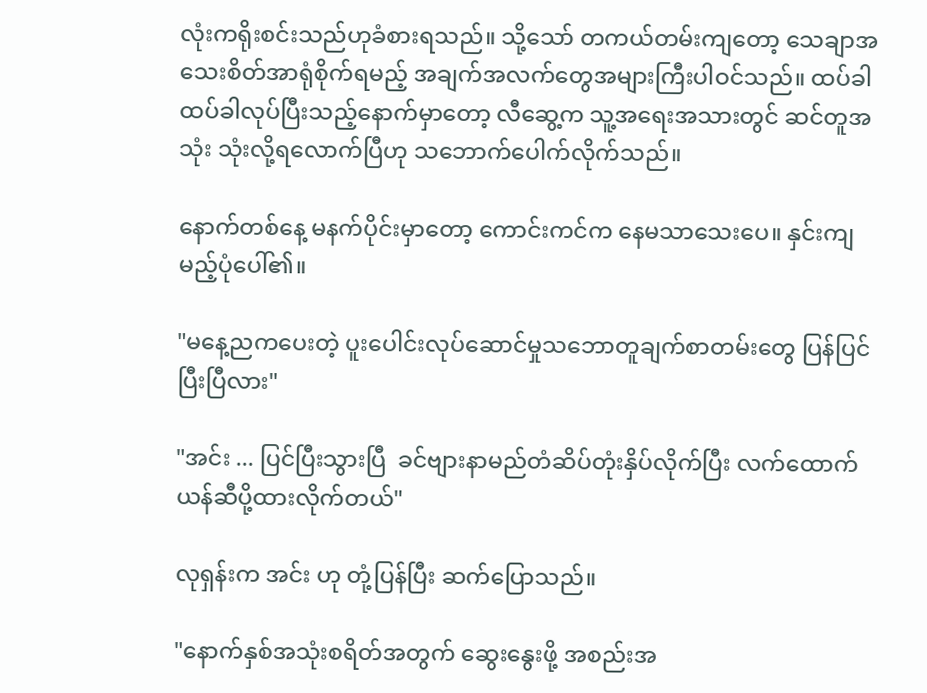လုံးကရိုးစင်းသည်ဟုခံစားရသည်။ သို့သော် တကယ်တမ်းကျတော့ သေချာအသေးစိတ်အာရုံစိုက်ရမည့် အချက်အလက်တွေအများကြီးပါဝင်သည်။ ထပ်ခါထပ်ခါလုပ်ပြီးသည့်နောက်မှာတော့ လီဆွေ့က သူ့အရေးအသားတွင် ဆင်တူအသုံး သုံးလို့ရလောက်ပြီဟု သဘောက်ပေါက်လိုက်သည်။

နောက်တစ်နေ့ မနက်ပိုင်းမှာတော့ ကောင်းကင်က နေမသာသေးပေ။ နှင်းကျမည့်ပုံပေါ်၏။

"မနေ့ညကပေးတဲ့ ပူးပေါင်းလုပ်ဆောင်မှုသဘောတူချက်စာတမ်းတွေ ပြန်ပြင်ပြီးပြီလား"

"အင်း ... ပြင်ပြီးသွားပြီ  ခင်ဗျားနာမည်တံဆိပ်တုံးနှိပ်လိုက်ပြီး လက်ထောက်ယန်ဆီပို့ထားလိုက်တယ်"

လုရှန်းက အင်း ဟု တုံ့ပြန်ပြီး ဆက်ပြောသည်။

"နောက်နှစ်အသုံးစရိတ်အတွက် ဆွေးနွေးဖို့ အစည်းအ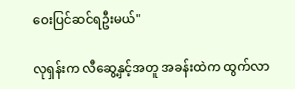ဝေးပြင်ဆင်ရဦးမယ်"

လုရှန်းက လီဆွေ့နှင့်အတူ အခန်းထဲက ထွက်လာ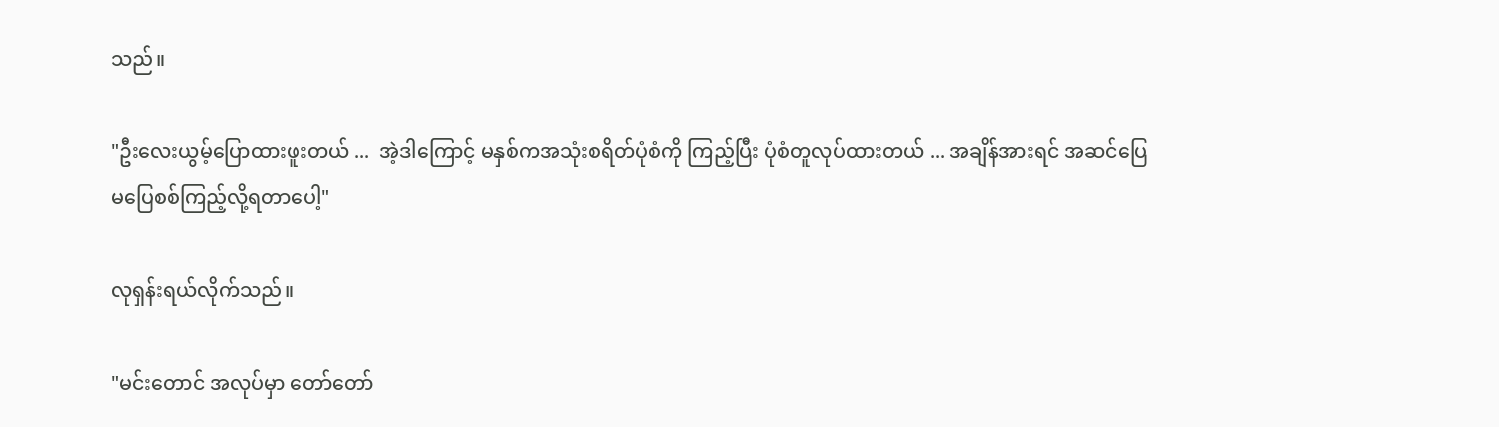သည်။

"ဦးလေးယွမ့်ပြောထားဖူးတယ် ...  အဲ့ဒါကြောင့် မနှစ်ကအသုံးစရိတ်ပုံစံကို ကြည့်ပြီး ပုံစံတူလုပ်ထားတယ် ... အချိန်အားရင် အဆင်ပြေမပြေစစ်ကြည့်လို့ရတာပေါ့"

လုရှန်းရယ်လိုက်သည်။

"မင်းတောင် အလုပ်မှာ တော်တော်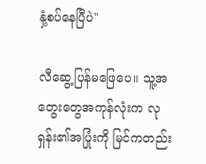နှံ့စပ်နေပြီပဲ"

လီဆွေ့ပြန်မဖြေပေ။ သူ့အတွေးတွေအကုန်လုံးက လုရှန်း၏အပြုံးကို မြင်ကတည်း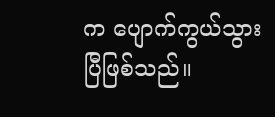က ပျောက်ကွယ်သွားပြီဖြစ်သည်။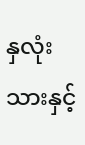နှလုံးသားနှင့်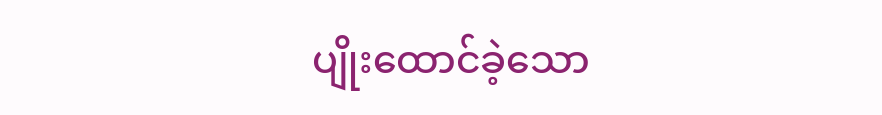ပျိုးထောင်ခဲ့သော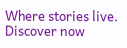Where stories live. Discover now